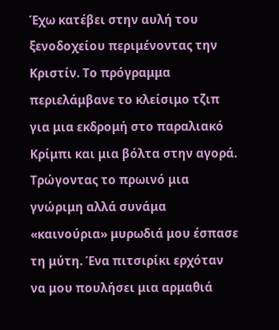Έχω κατέβει στην αυλή του ξενοδοχείου περιμένοντας την Κριστίν. Το πρόγραμμα περιελάμβανε το κλείσιμο τζιπ για μια εκδρομή στο παραλιακό Κρίμπι και μια βόλτα στην αγορά. Τρώγοντας το πρωινό μια γνώριμη αλλά συνάμα «καινούρια» μυρωδιά μου έσπασε τη μύτη. Ένα πιτσιρίκι ερχόταν να μου πουλήσει μια αρμαθιά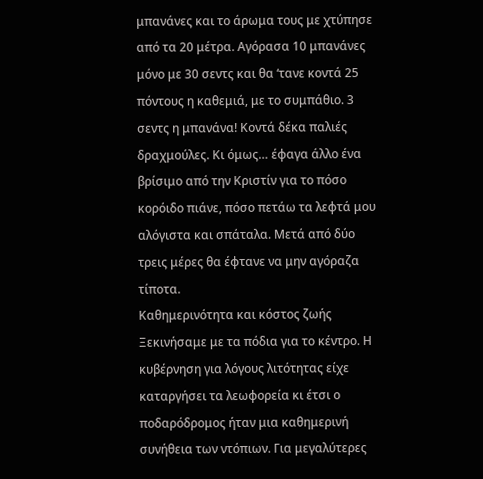μπανάνες και το άρωμα τους με χτύπησε από τα 20 μέτρα. Αγόρασα 10 μπανάνες μόνο με 30 σεντς και θα ‘τανε κοντά 25 πόντους η καθεμιά, με το συμπάθιο. 3 σεντς η μπανάνα! Κοντά δέκα παλιές δραχμούλες. Κι όμως… έφαγα άλλο ένα βρίσιμο από την Κριστίν για το πόσο κορόιδο πιάνε, πόσο πετάω τα λεφτά μου αλόγιστα και σπάταλα. Μετά από δύο τρεις μέρες θα έφτανε να μην αγόραζα τίποτα.
Καθημερινότητα και κόστος ζωής
Ξεκινήσαμε με τα πόδια για το κέντρο. Η κυβέρνηση για λόγους λιτότητας είχε καταργήσει τα λεωφορεία κι έτσι ο ποδαρόδρομος ήταν μια καθημερινή συνήθεια των ντόπιων. Για μεγαλύτερες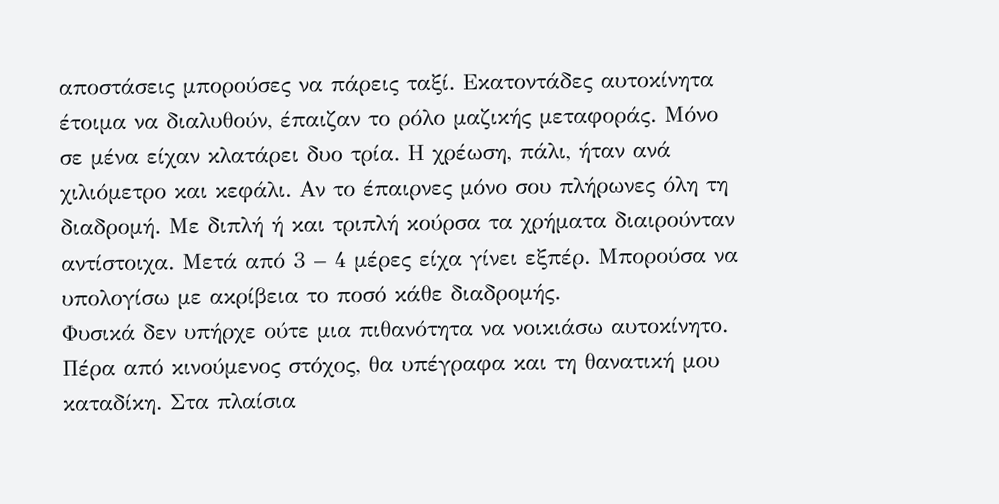αποστάσεις μπορούσες να πάρεις ταξί. Εκατοντάδες αυτοκίνητα έτοιμα να διαλυθούν, έπαιζαν το ρόλο μαζικής μεταφοράς. Μόνο σε μένα είχαν κλατάρει δυο τρία. Η χρέωση, πάλι, ήταν ανά χιλιόμετρο και κεφάλι. Αν το έπαιρνες μόνο σου πλήρωνες όλη τη διαδρομή. Με διπλή ή και τριπλή κούρσα τα χρήματα διαιρούνταν αντίστοιχα. Μετά από 3 – 4 μέρες είχα γίνει εξπέρ. Μπορούσα να υπολογίσω με ακρίβεια το ποσό κάθε διαδρομής.
Φυσικά δεν υπήρχε ούτε μια πιθανότητα να νοικιάσω αυτοκίνητο. Πέρα από κινούμενος στόχος, θα υπέγραφα και τη θανατική μου καταδίκη. Στα πλαίσια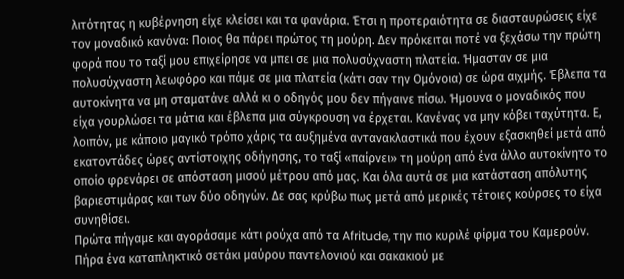λιτότητας η κυβέρνηση είχε κλείσει και τα φανάρια. Έτσι η προτεραιότητα σε διασταυρώσεις είχε τον μοναδικό κανόνα: Ποιος θα πάρει πρώτος τη μούρη. Δεν πρόκειται ποτέ να ξεχάσω την πρώτη φορά που το ταξί μου επιχείρησε να μπει σε μια πολυσύχναστη πλατεία. Ήμασταν σε μια πολυσύχναστη λεωφόρο και πάμε σε μια πλατεία (κάτι σαν την Ομόνοια) σε ώρα αιχμής. Έβλεπα τα αυτοκίνητα να μη σταματάνε αλλά κι ο οδηγός μου δεν πήγαινε πίσω. Ήμουνα ο μοναδικός που είχα γουρλώσει τα μάτια και έβλεπα μια σύγκρουση να έρχεται. Κανένας να μην κόβει ταχύτητα. Ε, λοιπόν, με κάποιο μαγικό τρόπο χάρις τα αυξημένα αντανακλαστικά που έχουν εξασκηθεί μετά από εκατοντάδες ώρες αντίστοιχης οδήγησης, το ταξί «παίρνει» τη μούρη από ένα άλλο αυτοκίνητο το οποίο φρενάρει σε απόσταση μισού μέτρου από μας. Και όλα αυτά σε μια κατάσταση απόλυτης βαριεστιμάρας και των δύο οδηγών. Δε σας κρύβω πως μετά από μερικές τέτοιες κούρσες το είχα συνηθίσει.
Πρώτα πήγαμε και αγοράσαμε κάτι ρούχα από τα Afritude, την πιο κυριλέ φίρμα του Καμερούν. Πήρα ένα καταπληκτικό σετάκι μαύρου παντελονιού και σακακιού με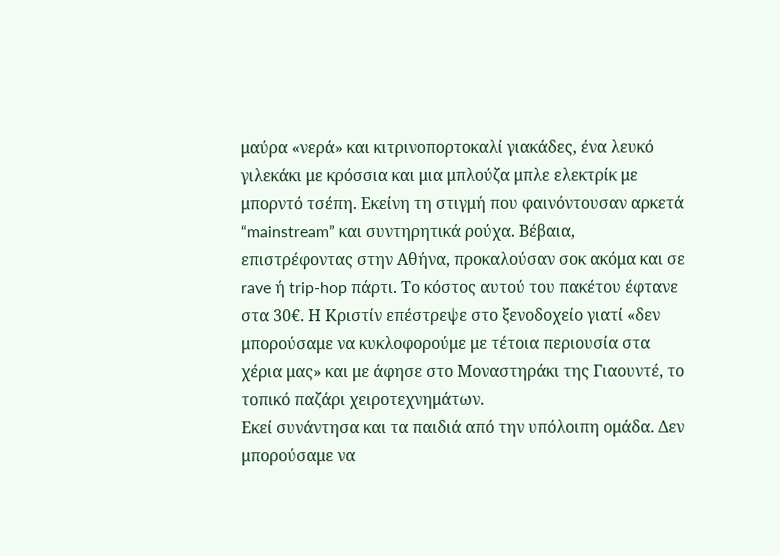μαύρα «νερά» και κιτρινοπορτοκαλί γιακάδες, ένα λευκό γιλεκάκι με κρόσσια και μια μπλούζα μπλε ελεκτρίκ με μπορντό τσέπη. Εκείνη τη στιγμή που φαινόντουσαν αρκετά “mainstream” και συντηρητικά ρούχα. Βέβαια, επιστρέφοντας στην Αθήνα, προκαλούσαν σοκ ακόμα και σε rave ή trip-hop πάρτι. Το κόστος αυτού του πακέτου έφτανε στα 30€. Η Κριστίν επέστρεψε στο ξενοδοχείο γιατί «δεν μπορούσαμε να κυκλοφορούμε με τέτοια περιουσία στα χέρια μας» και με άφησε στο Μοναστηράκι της Γιαουντέ, το τοπικό παζάρι χειροτεχνημάτων.
Εκεί συνάντησα και τα παιδιά από την υπόλοιπη ομάδα. Δεν μπορούσαμε να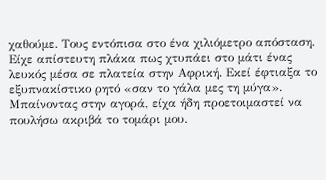χαθούμε. Τους εντόπισα στο ένα χιλιόμετρο απόσταση. Είχε απίστευτη πλάκα πως χτυπάει στο μάτι ένας λευκός μέσα σε πλατεία στην Αφρική. Εκεί έφτιαξα το εξυπνακίστικο ρητό «σαν το γάλα μες τη μύγα». Μπαίνοντας στην αγορά, είχα ήδη προετοιμαστεί να πουλήσω ακριβά το τομάρι μου.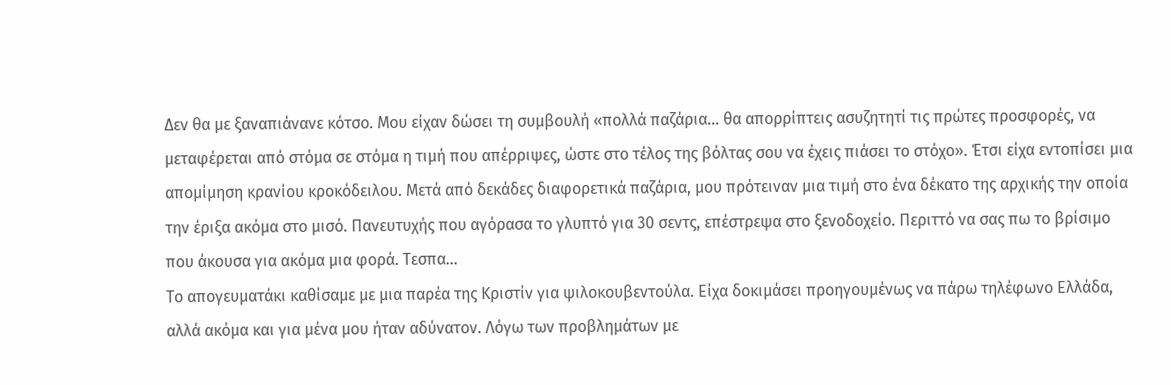Δεν θα με ξαναπιάνανε κότσο. Μου είχαν δώσει τη συμβουλή «πολλά παζάρια… θα απορρίπτεις ασυζητητί τις πρώτες προσφορές, να μεταφέρεται από στόμα σε στόμα η τιμή που απέρριψες, ώστε στο τέλος της βόλτας σου να έχεις πιάσει το στόχο». Έτσι είχα εντοπίσει μια απομίμηση κρανίου κροκόδειλου. Μετά από δεκάδες διαφορετικά παζάρια, μου πρότειναν μια τιμή στο ένα δέκατο της αρχικής την οποία την έριξα ακόμα στο μισό. Πανευτυχής που αγόρασα το γλυπτό για 30 σεντς, επέστρεψα στο ξενοδοχείο. Περιττό να σας πω το βρίσιμο που άκουσα για ακόμα μια φορά. Τεσπα…
Το απογευματάκι καθίσαμε με μια παρέα της Κριστίν για ψιλοκουβεντούλα. Είχα δοκιμάσει προηγουμένως να πάρω τηλέφωνο Ελλάδα, αλλά ακόμα και για μένα μου ήταν αδύνατον. Λόγω των προβλημάτων με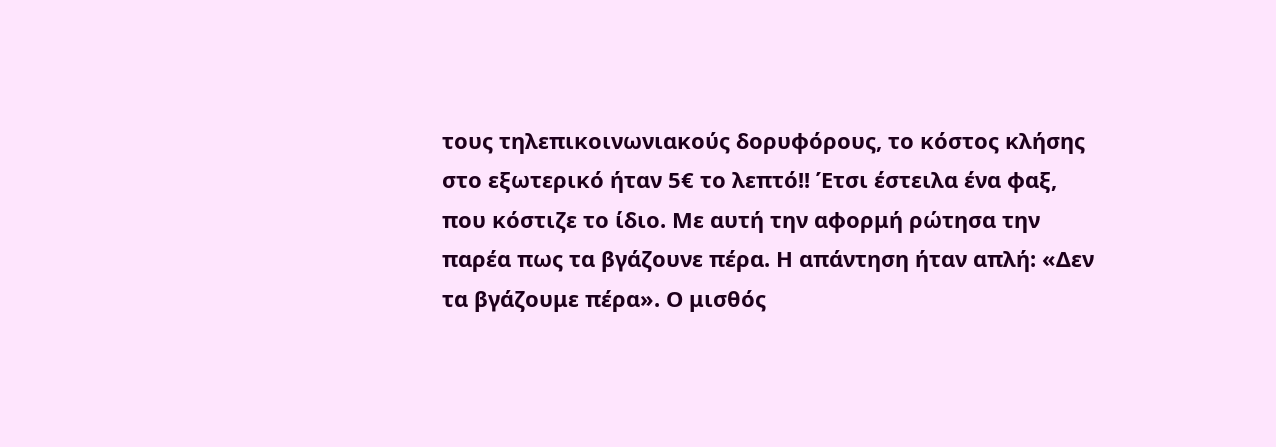τους τηλεπικοινωνιακούς δορυφόρους, το κόστος κλήσης στο εξωτερικό ήταν 5€ το λεπτό!! Έτσι έστειλα ένα φαξ, που κόστιζε το ίδιο. Με αυτή την αφορμή ρώτησα την παρέα πως τα βγάζουνε πέρα. Η απάντηση ήταν απλή: «Δεν τα βγάζουμε πέρα». Ο μισθός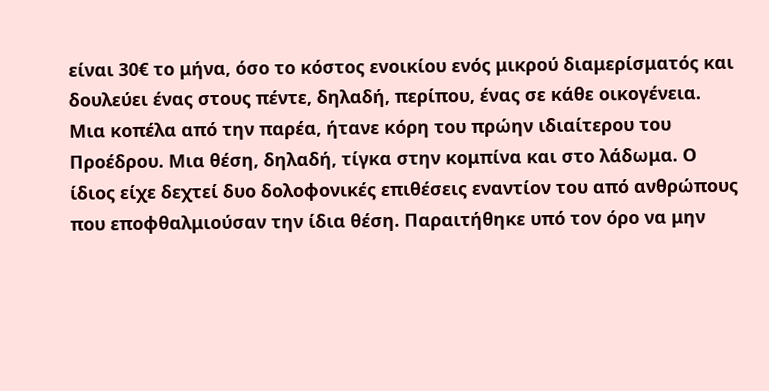είναι 30€ το μήνα, όσο το κόστος ενοικίου ενός μικρού διαμερίσματός και δουλεύει ένας στους πέντε, δηλαδή, περίπου, ένας σε κάθε οικογένεια.
Μια κοπέλα από την παρέα, ήτανε κόρη του πρώην ιδιαίτερου του Προέδρου. Μια θέση, δηλαδή, τίγκα στην κομπίνα και στο λάδωμα. Ο ίδιος είχε δεχτεί δυο δολοφονικές επιθέσεις εναντίον του από ανθρώπους που εποφθαλμιούσαν την ίδια θέση. Παραιτήθηκε υπό τον όρο να μην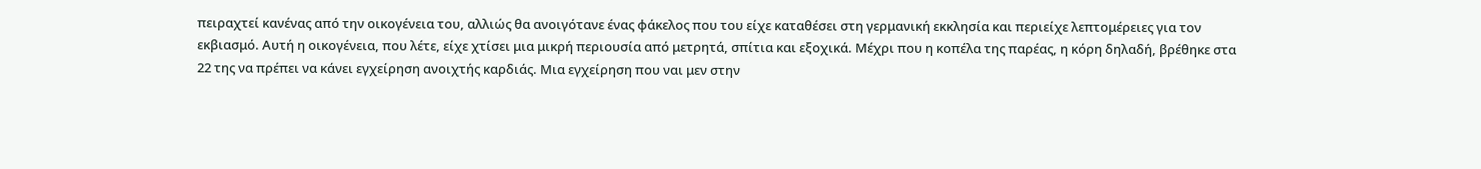πειραχτεί κανένας από την οικογένεια του, αλλιώς θα ανοιγότανε ένας φάκελος που του είχε καταθέσει στη γερμανική εκκλησία και περιείχε λεπτομέρειες για τον εκβιασμό. Αυτή η οικογένεια, που λέτε, είχε χτίσει μια μικρή περιουσία από μετρητά, σπίτια και εξοχικά. Μέχρι που η κοπέλα της παρέας, η κόρη δηλαδή, βρέθηκε στα 22 της να πρέπει να κάνει εγχείρηση ανοιχτής καρδιάς. Μια εγχείρηση που ναι μεν στην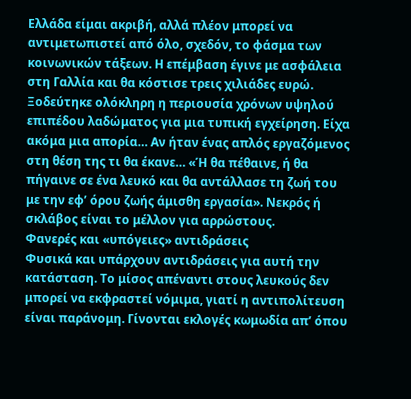Ελλάδα είμαι ακριβή, αλλά πλέον μπορεί να αντιμετωπιστεί από όλο, σχεδόν, το φάσμα των κοινωνικών τάξεων. Η επέμβαση έγινε με ασφάλεια στη Γαλλία και θα κόστισε τρεις χιλιάδες ευρώ. Ξοδεύτηκε ολόκληρη η περιουσία χρόνων υψηλού επιπέδου λαδώματος για μια τυπική εγχείρηση. Είχα ακόμα μια απορία… Αν ήταν ένας απλός εργαζόμενος στη θέση της τι θα έκανε… «Ή θα πέθαινε, ή θα πήγαινε σε ένα λευκό και θα αντάλλασε τη ζωή του με την εφ’ όρου ζωής άμισθη εργασία». Νεκρός ή σκλάβος είναι το μέλλον για αρρώστους.
Φανερές και «υπόγειες» αντιδράσεις
Φυσικά και υπάρχουν αντιδράσεις για αυτή την κατάσταση. Το μίσος απέναντι στους λευκούς δεν μπορεί να εκφραστεί νόμιμα, γιατί η αντιπολίτευση είναι παράνομη. Γίνονται εκλογές κωμωδία απ’ όπου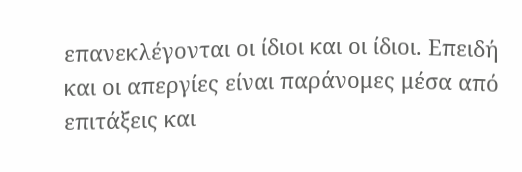επανεκλέγονται οι ίδιοι και οι ίδιοι. Επειδή και οι απεργίες είναι παράνομες μέσα από επιτάξεις και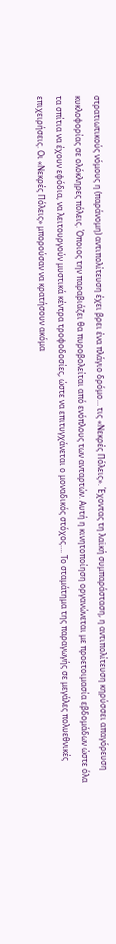στρατιωτικούς νόμους η (παράνομη) αντιπολίτευση έχει βρει ένα πλάγιο δρόμο… τις «Νεκρές Πόλεις». Έχοντας τη λαϊκή συμπαράσταση, η αντιπολίτευση κηρύσσει απαγόρευση κυκλοφορίας σε ολόκληρες πόλεις. Όποιος την παραβιάζει θα πυροβολείται από ενόπλους των ανταρτών. Αυτή η κινητοποίηση οργανώνεται με προετοιμασία εβδομάδων ώστε όλα τα σπίτια να έχουν εφόδια, να λειτουργούν μυστικά κέντρα τροφοδοσίες, ώστε να επιτυγχάνεται ο μοναδικός στόχος…. Το σταμάτημα της παραγωγής σε μεγάλες πολυεθνικές επιχειρήσεις. Οι «Νεκρές Πόλεις» μπορούσαν να κρατήσουν ακόμα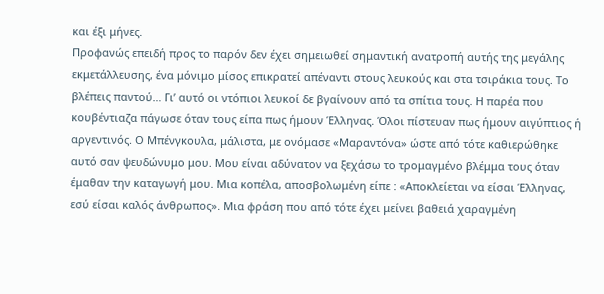και έξι μήνες.
Προφανώς επειδή προς το παρόν δεν έχει σημειωθεί σημαντική ανατροπή αυτής της μεγάλης εκμετάλλευσης, ένα μόνιμο μίσος επικρατεί απέναντι στους λευκούς και στα τσιράκια τους. Το βλέπεις παντού… Γι’ αυτό οι ντόπιοι λευκοί δε βγαίνουν από τα σπίτια τους. Η παρέα που κουβέντιαζα πάγωσε όταν τους είπα πως ήμουν Έλληνας. Όλοι πίστευαν πως ήμουν αιγύπτιος ή αργεντινός. Ο Μπένγκουλα, μάλιστα, με ονόμασε «Μαραντόνα» ώστε από τότε καθιερώθηκε αυτό σαν ψευδώνυμο μου. Μου είναι αδύνατον να ξεχάσω το τρομαγμένο βλέμμα τους όταν έμαθαν την καταγωγή μου. Μια κοπέλα, αποσβολωμένη είπε : «Αποκλείεται να είσαι Έλληνας, εσύ είσαι καλός άνθρωπος». Μια φράση που από τότε έχει μείνει βαθειά χαραγμένη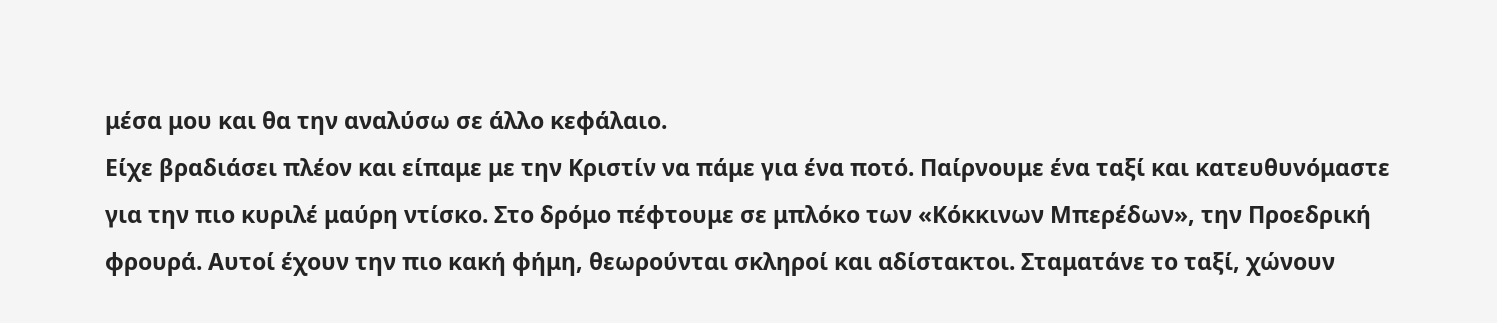μέσα μου και θα την αναλύσω σε άλλο κεφάλαιο.
Είχε βραδιάσει πλέον και είπαμε με την Κριστίν να πάμε για ένα ποτό. Παίρνουμε ένα ταξί και κατευθυνόμαστε για την πιο κυριλέ μαύρη ντίσκο. Στο δρόμο πέφτουμε σε μπλόκο των «Κόκκινων Μπερέδων», την Προεδρική φρουρά. Αυτοί έχουν την πιο κακή φήμη, θεωρούνται σκληροί και αδίστακτοι. Σταματάνε το ταξί, χώνουν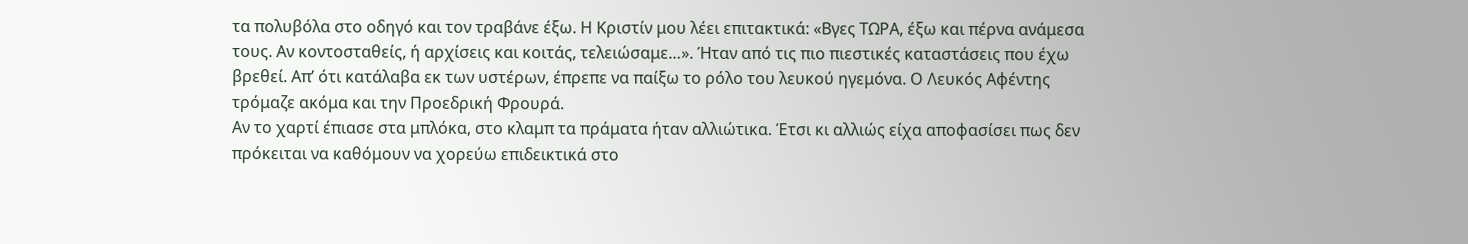τα πολυβόλα στο οδηγό και τον τραβάνε έξω. Η Κριστίν μου λέει επιτακτικά: «Βγες ΤΩΡΑ, έξω και πέρνα ανάμεσα τους. Αν κοντοσταθείς, ή αρχίσεις και κοιτάς, τελειώσαμε…». Ήταν από τις πιο πιεστικές καταστάσεις που έχω βρεθεί. Απ’ ότι κατάλαβα εκ των υστέρων, έπρεπε να παίξω το ρόλο του λευκού ηγεμόνα. Ο Λευκός Αφέντης τρόμαζε ακόμα και την Προεδρική Φρουρά.
Αν το χαρτί έπιασε στα μπλόκα, στο κλαμπ τα πράματα ήταν αλλιώτικα. Έτσι κι αλλιώς είχα αποφασίσει πως δεν πρόκειται να καθόμουν να χορεύω επιδεικτικά στο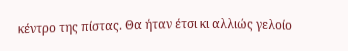κέντρο της πίστας. Θα ήταν έτσι κι αλλιώς γελοίο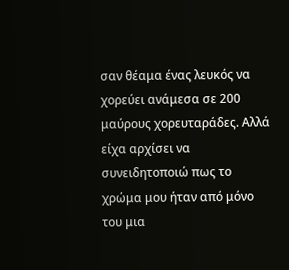σαν θέαμα ένας λευκός να χορεύει ανάμεσα σε 200 μαύρους χορευταράδες. Αλλά είχα αρχίσει να συνειδητοποιώ πως το χρώμα μου ήταν από μόνο του μια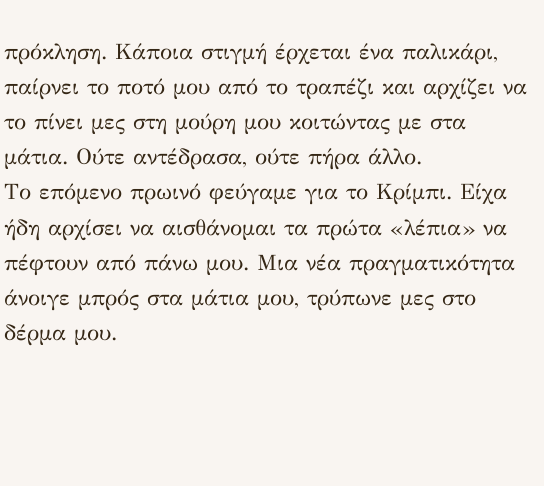πρόκληση. Κάποια στιγμή έρχεται ένα παλικάρι, παίρνει το ποτό μου από το τραπέζι και αρχίζει να το πίνει μες στη μούρη μου κοιτώντας με στα μάτια. Ούτε αντέδρασα, ούτε πήρα άλλο.
Το επόμενο πρωινό φεύγαμε για το Κρίμπι. Είχα ήδη αρχίσει να αισθάνομαι τα πρώτα «λέπια» να πέφτουν από πάνω μου. Μια νέα πραγματικότητα άνοιγε μπρός στα μάτια μου, τρύπωνε μες στο δέρμα μου.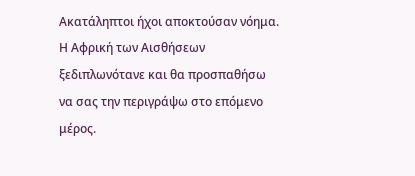Ακατάληπτοι ήχοι αποκτούσαν νόημα. Η Αφρική των Αισθήσεων ξεδιπλωνότανε και θα προσπαθήσω να σας την περιγράψω στο επόμενο μέρος.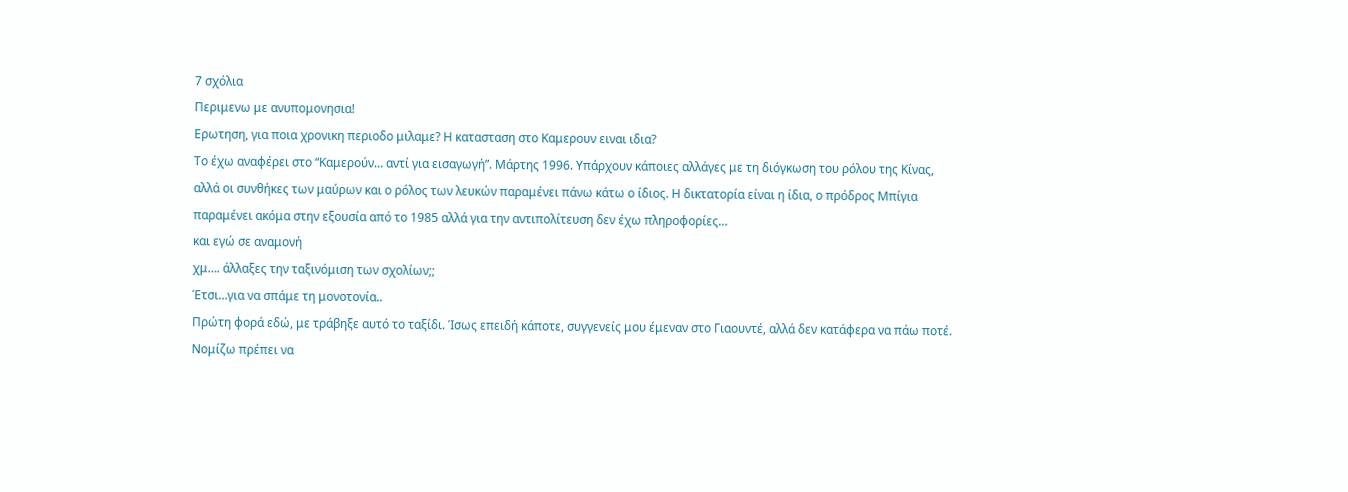7 σχόλια
Περιμενω με ανυπομονησια!
Ερωτηση, για ποια χρονικη περιοδο μιλαμε? Η κατασταση στο Καμερουν ειναι ιδια?
Το έχω αναφέρει στο “Καμερούν… αντί για εισαγωγή”. Μάρτης 1996. Υπάρχουν κάποιες αλλάγες με τη διόγκωση του ρόλου της Κίνας, αλλά οι συνθήκες των μαύρων και ο ρόλος των λευκών παραμένει πάνω κάτω ο ίδιος. Η δικτατορία είναι η ίδια, ο πρόδρος Μπίγια παραμένει ακόμα στην εξουσία από το 1985 αλλά για την αντιπολίτευση δεν έχω πληροφορίες…
και εγώ σε αναμονή
χμ…. άλλαξες την ταξινόμιση των σχολίων;;
Έτσι…για να σπάμε τη μονοτονία..
Πρώτη φορά εδώ, με τράβηξε αυτό το ταξίδι. Ίσως επειδή κάποτε, συγγενείς μου έμεναν στο Γιαουντέ, αλλά δεν κατάφερα να πάω ποτέ. Νομίζω πρέπει να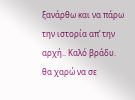ξανάρθω και να πάρω την ιστορία απ’ την αρχή.. Καλό βράδυ.
θα χαρώ να σε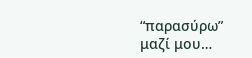“παρασύρω” μαζί μου…